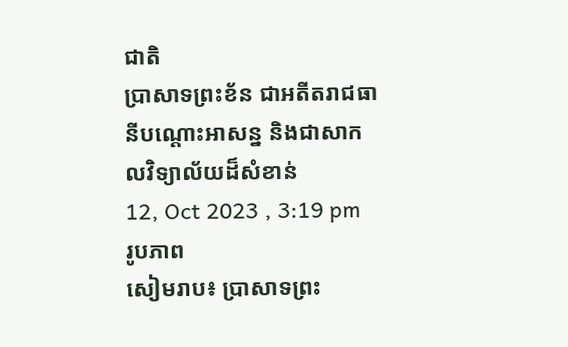ជាតិ
ប្រាសាទព្រះខ័ន ជាអតីតរាជធានីបណ្ដោះអាសន្ន និងជាសាកលវិទ្យាល័យដ៏សំខាន់
12, Oct 2023 , 3:19 pm
រូបភាព
សៀមរាប៖ ប្រាសាទព្រះ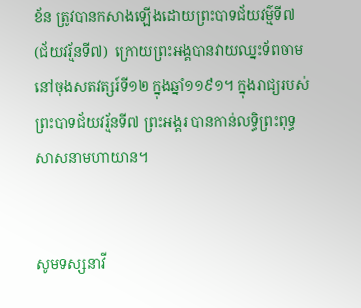ខ័ន ត្រូវបានកសាងឡើងដោយព្រះបាទជ័យវម៌្មទី៧ (ជ័យវរ្ម័នទី៧)  ក្រោយព្រះអង្គបានវាយឈ្នះទ័ពចាម នៅចុងសតវត្សរ៍ទី១២ ក្នុងឆ្នាំ១១៩១។ ក្នុងរាជ្យរបស់ព្រះបាទជ័យវរ្ម័នទី៧ ព្រះអង្គរ បានកាន់លទ្ធិព្រះពុទ្ធសាសនាមហាយាន។


សូមទស្សនាវី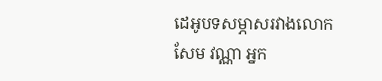ដេអូបទសម្ភាសរវាងលោក សែម វណ្ណា អ្នក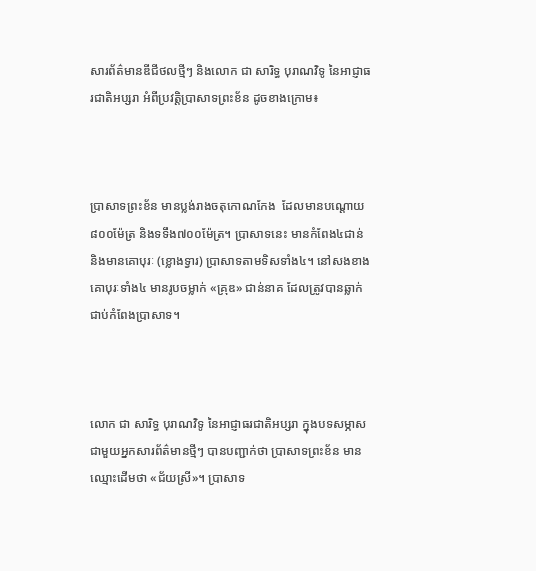សារព័ត៌មានឌីជីថលថ្មីៗ និងលោក ជា សារិទ្ធ បុរាណវិទូ នៃអាជ្ញាធរជាតិអប្សរា អំពីប្រវត្តិប្រាសាទព្រះខ័ន ដូចខាងក្រោម៖



ប្រាសាទព្រះខ័ន មានប្លង់រាងចតុកោណកែង  ដែលមានបណ្ដោយ៨០០ម៉ែត្រ និងទទឹង៧០០ម៉ែត្រ។ ប្រាសាទនេះ មានកំពែង៤ជាន់ និងមានគោបុរៈ (ខ្លោងទ្វារ) ប្រាសាទតាមទិសទាំង៤។ នៅសងខាងគោបុរៈទាំង៤ មានរូបចម្លាក់ «គ្រុឌ» ជាន់នាគ ដែលត្រូវបានឆ្លាក់ជាប់កំពែងប្រាសាទ។



លោក ជា សារិទ្ធ បុរាណវិទូ នៃអាជ្ញាធរជាតិអប្សរា ក្នុងបទសម្ភាសជាមួយអ្នកសារព័ត៌មានថ្មីៗ បានបញ្ជាក់ថា ប្រាសាទព្រះខ័ន មានឈ្មោះដើមថា «ជ័យស្រី»។ ប្រាសាទ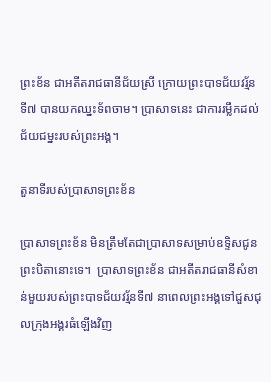ព្រះខ័ន ជាអតីតរាជធានីជ័យស្រី ក្រោយព្រះបាទជ័យវរ្ម័នទី៧ បានយកឈ្នះទ័ពចាម។ ប្រាសាទនេះ ជាការរម្លឹកដល់ជ័យជម្នះរបស់ព្រះអង្គ។

តួនាទីរបស់ប្រាសាទព្រះខ័ន

ប្រាសាទព្រះខ័ន មិនត្រឹមតែជាប្រាសាទសម្រាប់ឧទ្ទិសជូនព្រះបិតានោះទេ។  ប្រាសាទព្រះខ័ន ជាអតីតរាជធានីសំខាន់មួយរបស់ព្រះបាទជ័យវរ្ម័នទី៧ នាពេលព្រះអង្គទៅជួសជុលក្រុងអង្គរធំឡើងវិញ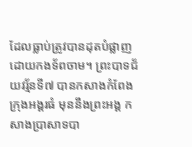ដែលធ្លាប់ត្រូវបានដុតបំផ្លាញដោយកងទ័ពចាម។ ព្រះបាទជ័យវរ្ម័នទី៧ បានកសាងកំពែងក្រុងអង្គរធំ មុននឹងព្រះអង្គ កសាងប្រាសាទបា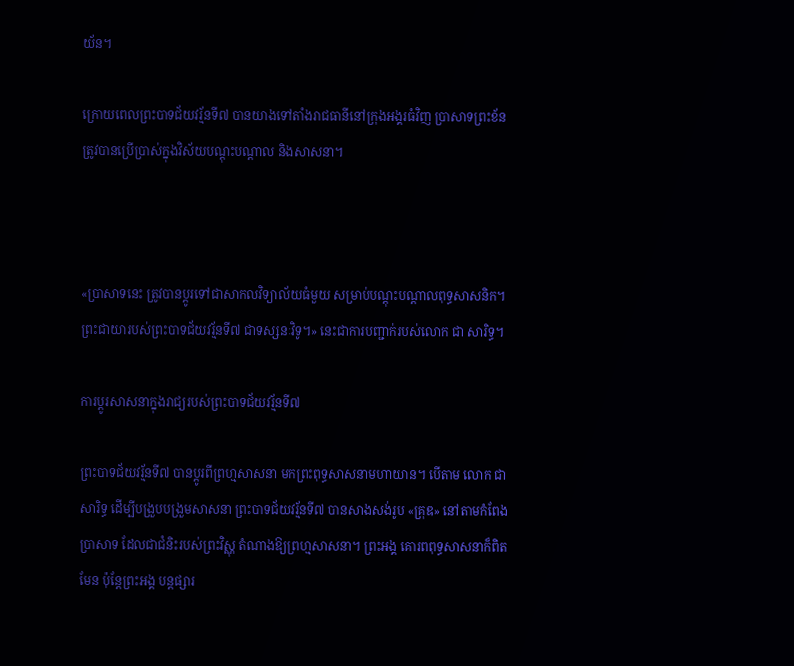យ័ន។

ក្រោយពេលព្រះបាទជ័យវរ្ម័នទី៧ បានយាងទៅតាំងរាជធានីនៅក្រុងអង្គរធំវិញ ប្រាសាទព្រះខ័ន ត្រូវបានប្រើប្រាស់ក្នុងវិស័យបណ្ដុះបណ្ដាល និងសាសនា។



«ប្រាសាទនេះ ត្រូវបានប្ដូរទៅជាសាកលវិទ្យាល័យធំមួយ សម្រាប់បណ្ដុះបណ្ដាលពុទ្ធសាសនិក។ ព្រះជាយារបស់ព្រះបាទជ័យវរ្ម័នទី៧ ជាទស្សនៈវិទូ។» នេះជាការបញ្ជាក់របស់លោក ជា សារិទ្ធ។

ការប្ដូរសាសនាក្នុងរាជ្យរបស់ព្រះបាទជ័យវរ្ម័នទី៧

ព្រះបាទជ័យវរ្ម័នទី៧ បានប្ដូរពីព្រហ្មសាសនា មកព្រះពុទ្ធសាសនាមហាយាន។ បើតាម លោក ជា សារិទ្ធ ដើម្បីបង្រួបបង្រួមសាសនា ព្រះបាទជ័យវរ្ម័នទី៧ បានសាងសង់រូប «គ្រុឌ» នៅតាមកំពែងប្រាសាទ ដែលជាជំនិះរបស់ព្រះវិស្ណុ តំណាងឱ្យព្រហ្មសាសនា។ ព្រះអង្គ គោរពពុទ្ធសាសនាក៏ពិតមែន ប៉ុន្តែព្រះអង្គ បន្តផ្សារ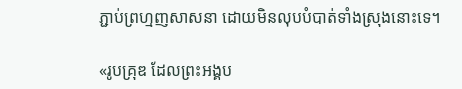ភ្ជាប់ព្រហ្មញសាសនា ដោយមិនលុបបំបាត់ទាំងស្រុងនោះទេ។

«រូបគ្រុឌ ដែលព្រះអង្គប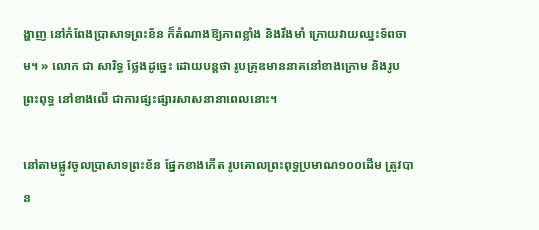ង្ហាញ នៅកំពែងប្រាសាទព្រះខ័ន ក៏តំណាងឱ្យភាពខ្លាំង និងរឹងមាំ ក្រោយវាយឈ្នះទ័ពចាម។ » លោក ជា សារិទ្ធ ថ្លែងដូច្នេះ ដោយបន្តថា រូបគ្រុឌមាននាគនៅខាងក្រោម និងរូបព្រះពុទ្ធ នៅខាងលើ ជាការផ្សះផ្សារសាសនានាពេលនោះ។

នៅតាមផ្លូវចូលប្រាសាទព្រះខ័ន ផ្នែកខាងកើត រូបគោលព្រះពុទ្ធប្រមាណ១០០ដើម ត្រូវបាន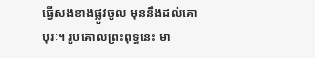ធ្វើសងខាងផ្លូវចូល មុននឹងដល់គោបុរៈ។ រូបគោលព្រះពុទ្ធនេះ មា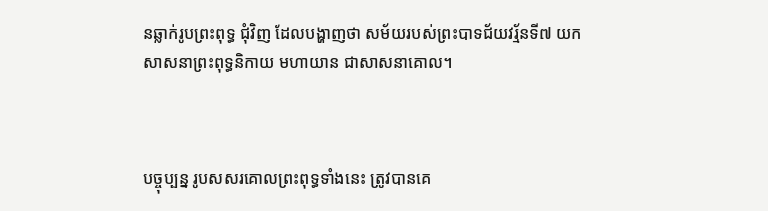នឆ្លាក់រូបព្រះពុទ្ធ ជុំវិញ ដែលបង្ហាញថា សម័យរបស់ព្រះបាទជ័យវរ្ម័នទី៧ យកសាសនាព្រះពុទ្ធនិកាយ មហាយាន ជាសាសនាគោល។



បច្ចុប្បន្ន រូបសសរគោលព្រះពុទ្ធទាំងនេះ ត្រូវបានគេ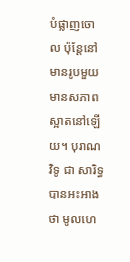បំផ្លាញចោល ប៉ុន្តែនៅមានរូបមួយ មានសភាពស្អាតនៅឡើយ។ បុរាណវិទូ ជា សារិទ្ធ បានអះអាងថា មូលហេ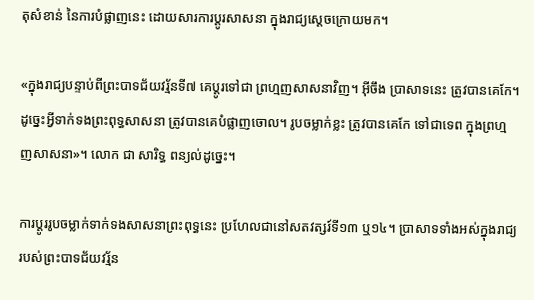តុសំខាន់ នៃការបំផ្លាញនេះ ដោយសារការប្ដូរសាសនា ក្នុងរាជ្យស្ដេចក្រោយមក។

«ក្នុងរាជ្យបន្ទាប់ពីព្រះបាទជ័យវរ្ម័នទី៧ គេប្ដូរទៅជា ព្រហ្មញសាសនាវិញ។ អ៊ីចឹង ប្រាសាទនេះ ត្រូវបានគេកែ។ ដូច្នេះអ្វីទាក់ទងព្រះពុទ្ធសាសនា ត្រូវបានគេបំផ្លាញចោល។ រូបចម្លាក់ខ្លះ ត្រូវបានគេកែ ទៅជាទេព ក្នុងព្រហ្មញសាសនា»។ លោក ជា សារិទ្ធ ពន្យល់ដូច្នេះ។

ការប្ដូររូបចម្លាក់ទាក់ទងសាសនាព្រះពុទ្ធនេះ ប្រហែលជានៅសតវត្សរ៍ទី១៣ ឬ១៤។ ប្រាសាទទាំងអស់ក្នុងរាជ្យរបស់ព្រះបាទជ័យវរ្ម័ន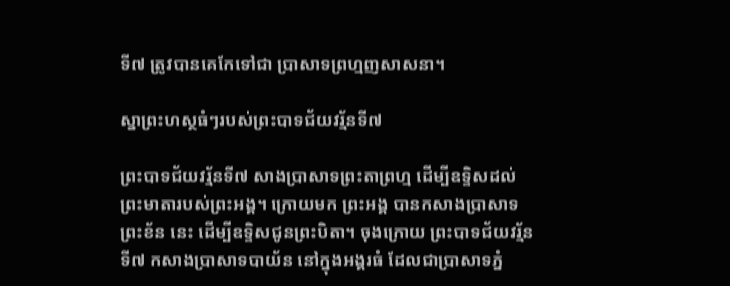ទី៧ ត្រូវបានគេកែទៅជា ប្រាសាទព្រហ្មញសាសនា។

ស្នាព្រះហស្ថធំៗរបស់ព្រះបាទជ័យវរ្ម័នទី៧

ព្រះបាទជ័យវរ្ម័នទី៧ សាងប្រាសាទព្រះតាព្រហ្ម ដើម្បីឧទ្ទិសដល់ព្រះមាតារបស់ព្រះអង្គ។ ក្រោយមក ព្រះអង្គ បានកសាងប្រាសាទព្រះខ័ន នេះ ដើម្បីឧទ្ទិសជូនព្រះបិតា។ ចុងក្រោយ ព្រះបាទជ័យវរ្ម័នទី៧ កសាងប្រាសាទបាយ័ន នៅក្នុងអង្គរធំ ដែលជាប្រាសាទភ្នំ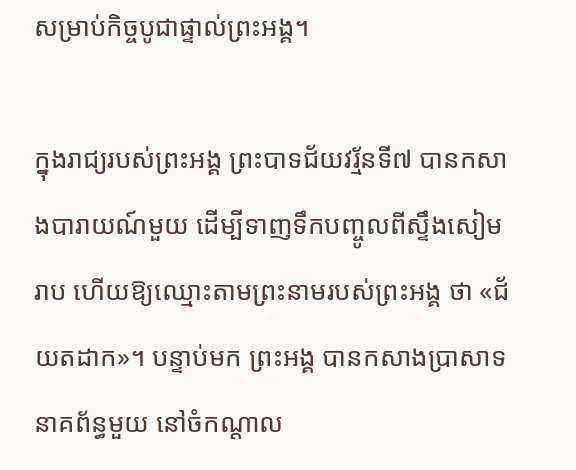សម្រាប់កិច្ចបូជាផ្ទាល់ព្រះអង្គ។

ក្នុងរាជ្យរបស់ព្រះអង្គ ព្រះបាទជ័យវរ្ម័នទី៧ បានកសាងបារាយណ៍មួយ ដើម្បីទាញទឹកបញ្ចូលពីស្ទឹងសៀមរាប ហើយឱ្យឈ្មោះតាមព្រះនាមរបស់ព្រះអង្គ ថា «ជ័យតដាក»។ បន្ទាប់មក ព្រះអង្គ បានកសាងប្រាសាទនាគព័ន្ធមួយ នៅចំកណ្ដាល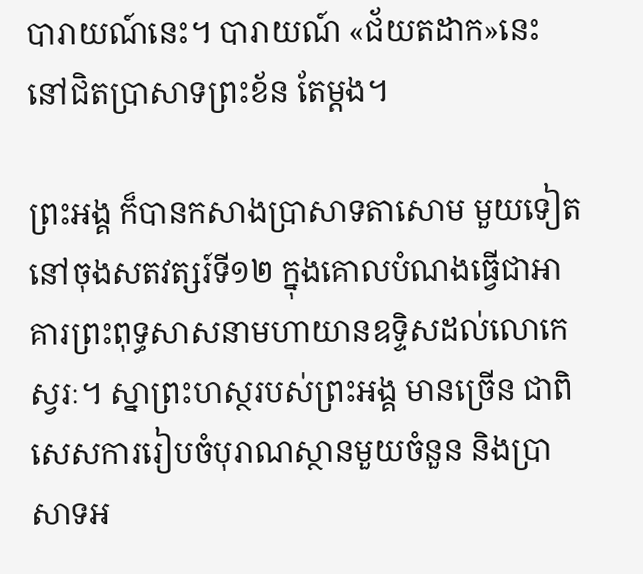បារាយណ៍នេះ។ បារាយណ៍ «ជ័យតដាក»នេះ នៅជិតប្រាសាទព្រះខ័ន តែម្ដង។

ព្រះអង្គ ក៏បានកសាងប្រាសាទតាសោម មួយទៀត នៅចុងសតវត្សរ៍ទី១២ ក្នុងគោលបំណងធ្វើជាអាគារព្រះពុទ្ធសាសនាមហាយានឧទ្ទិសដល់លោកេស្វរៈ។ ស្នាព្រះហស្ថរបស់ព្រះអង្គ មានច្រើន ជាពិសេសការរៀបចំបុរាណស្ថានមួយចំនួន និងប្រាសាទអ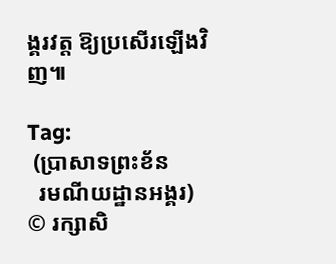ង្គរវត្ត ឱ្យប្រសើរឡើងវិញ៕

Tag:
 (ប្រាសាទព្រះខ័ន
  រមណីយដ្ឋានអង្គរ)
© រក្សាសិ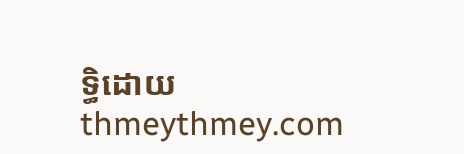ទ្ធិដោយ thmeythmey.com